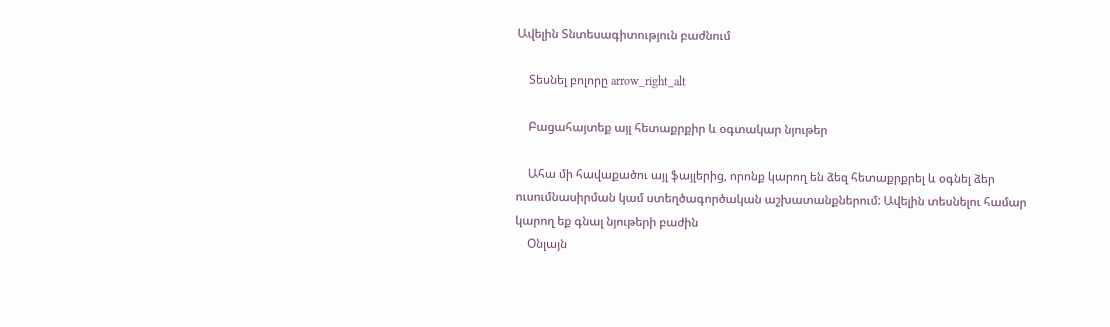Ավելին Տնտեսագիտություն բաժնում

    Տեսնել բոլորը arrow_right_alt

    Բացահայտեք այլ հետաքրքիր և օգտակար նյութեր

    Ահա մի հավաքածու այլ ֆայլերից, որոնք կարող են ձեզ հետաքրքրել և օգնել ձեր ուսումնասիրման կամ ստեղծագործական աշխատանքներում: Ավելին տեսնելու համար կարող եք գնալ նյութերի բաժին
    Օնլայն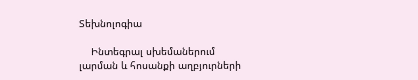Տեխնոլոգիա

    Ինտեգրալ սխեմաներում լարման և հոսանքի աղբյուրների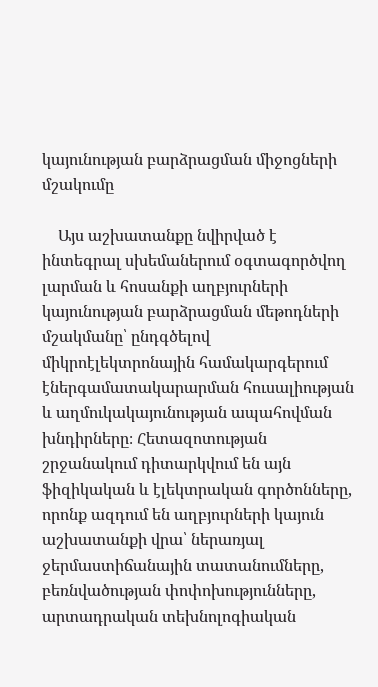կայունության բարձրացման միջոցների մշակումը

    Այս աշխատանքը նվիրված է ինտեգրալ սխեմաներում օգտագործվող լարման և հոսանքի աղբյուրների կայունության բարձրացման մեթոդների մշակմանը՝ ընդգծելով միկրոէլեկտրոնային համակարգերում էներգամատակարարման հուսալիության և աղմուկակայունության ապահովման խնդիրները։ Հետազոտության շրջանակում դիտարկվում են այն ֆիզիկական և էլեկտրական գործոնները, որոնք ազդում են աղբյուրների կայուն աշխատանքի վրա՝ ներառյալ ջերմաստիճանային տատանումները, բեռնվածության փոփոխությունները, արտադրական տեխնոլոգիական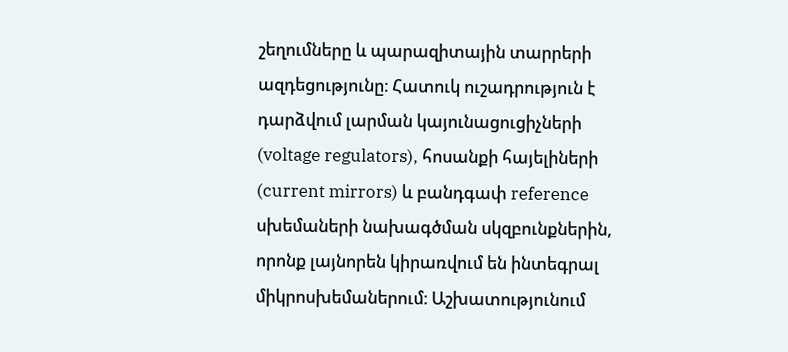շեղումները և պարազիտային տարրերի ազդեցությունը։ Հատուկ ուշադրություն է դարձվում լարման կայունացուցիչների (voltage regulators), հոսանքի հայելիների (current mirrors) և բանդգափ reference սխեմաների նախագծման սկզբունքներին, որոնք լայնորեն կիրառվում են ինտեգրալ միկրոսխեմաներում։ Աշխատությունում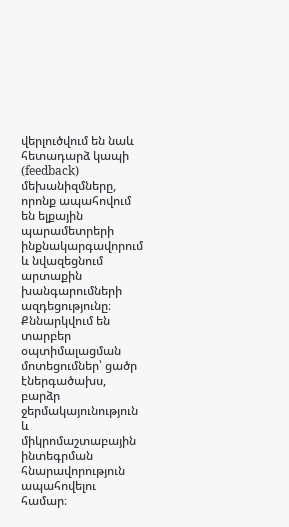վերլուծվում են նաև հետադարձ կապի (feedback) մեխանիզմները, որոնք ապահովում են ելքային պարամետրերի ինքնակարգավորում և նվազեցնում արտաքին խանգարումների ազդեցությունը։ Քննարկվում են տարբեր օպտիմալացման մոտեցումներ՝ ցածր էներգածախս, բարձր ջերմակայունություն և միկրոմաշտաբային ինտեգրման հնարավորություն ապահովելու համար։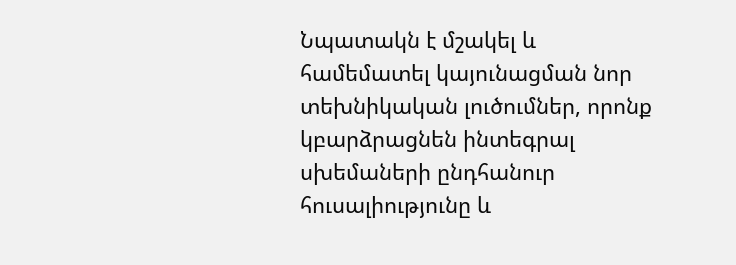Նպատակն է մշակել և համեմատել կայունացման նոր տեխնիկական լուծումներ, որոնք կբարձրացնեն ինտեգրալ սխեմաների ընդհանուր հուսալիությունը և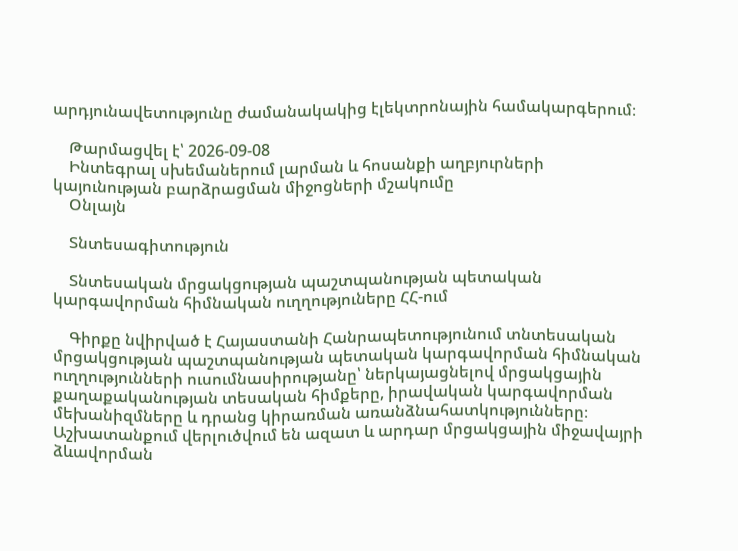արդյունավետությունը ժամանակակից էլեկտրոնային համակարգերում։

    Թարմացվել է՝ 2026-09-08
    Ինտեգրալ սխեմաներում լարման և հոսանքի աղբյուրների կայունության բարձրացման միջոցների մշակումը
    Օնլայն

    Տնտեսագիտություն

    Տնտեսական մրցակցության պաշտպանության պետական կարգավորման հիմնական ուղղություները ՀՀ-ում

    Գիրքը նվիրված է Հայաստանի Հանրապետությունում տնտեսական մրցակցության պաշտպանության պետական կարգավորման հիմնական ուղղությունների ուսումնասիրությանը՝ ներկայացնելով մրցակցային քաղաքականության տեսական հիմքերը, իրավական կարգավորման մեխանիզմները և դրանց կիրառման առանձնահատկությունները։ Աշխատանքում վերլուծվում են ազատ և արդար մրցակցային միջավայրի ձևավորման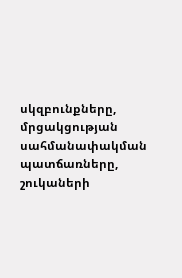սկզբունքները, մրցակցության սահմանափակման պատճառները, շուկաների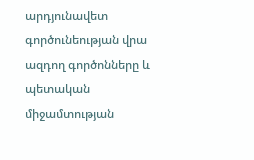արդյունավետ գործունեության վրա ազդող գործոնները և պետական միջամտության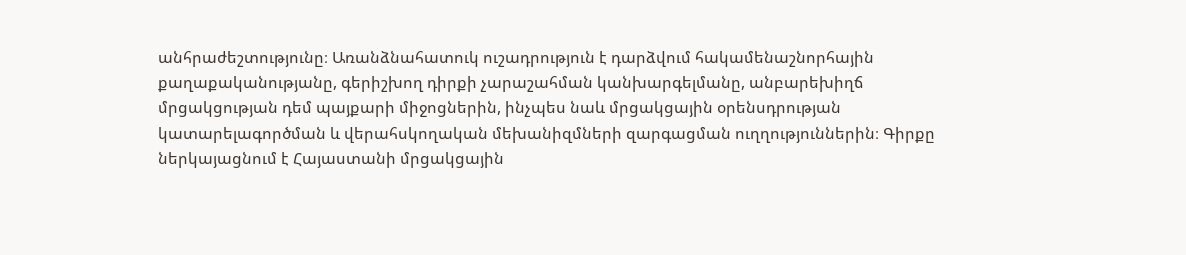անհրաժեշտությունը։ Առանձնահատուկ ուշադրություն է դարձվում հակամենաշնորհային քաղաքականությանը, գերիշխող դիրքի չարաշահման կանխարգելմանը, անբարեխիղճ մրցակցության դեմ պայքարի միջոցներին, ինչպես նաև մրցակցային օրենսդրության կատարելագործման և վերահսկողական մեխանիզմների զարգացման ուղղություններին։ Գիրքը ներկայացնում է Հայաստանի մրցակցային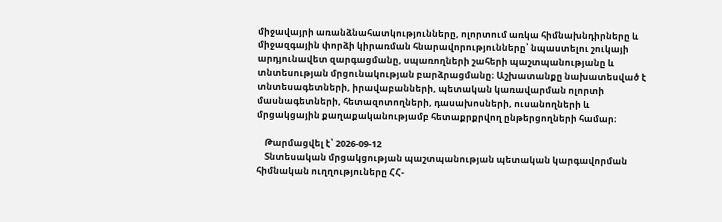միջավայրի առանձնահատկությունները, ոլորտում առկա հիմնախնդիրները և միջազգային փորձի կիրառման հնարավորությունները՝ նպաստելու շուկայի արդյունավետ զարգացմանը, սպառողների շահերի պաշտպանությանը և տնտեսության մրցունակության բարձրացմանը։ Աշխատանքը նախատեսված է տնտեսագետների, իրավաբանների, պետական կառավարման ոլորտի մասնագետների, հետազոտողների, դասախոսների, ուսանողների և մրցակցային քաղաքականությամբ հետաքրքրվող ընթերցողների համար։

    Թարմացվել է՝ 2026-09-12
    Տնտեսական մրցակցության պաշտպանության պետական կարգավորման հիմնական ուղղություները ՀՀ-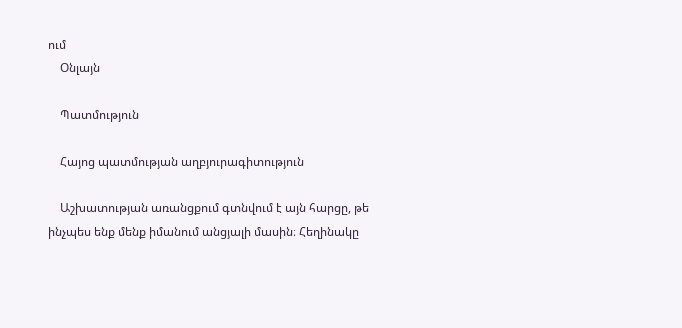ում
    Օնլայն

    Պատմություն

    Հայոց պատմության աղբյուրագիտություն

    Աշխատության առանցքում գտնվում է այն հարցը, թե ինչպես ենք մենք իմանում անցյալի մասին։ Հեղինակը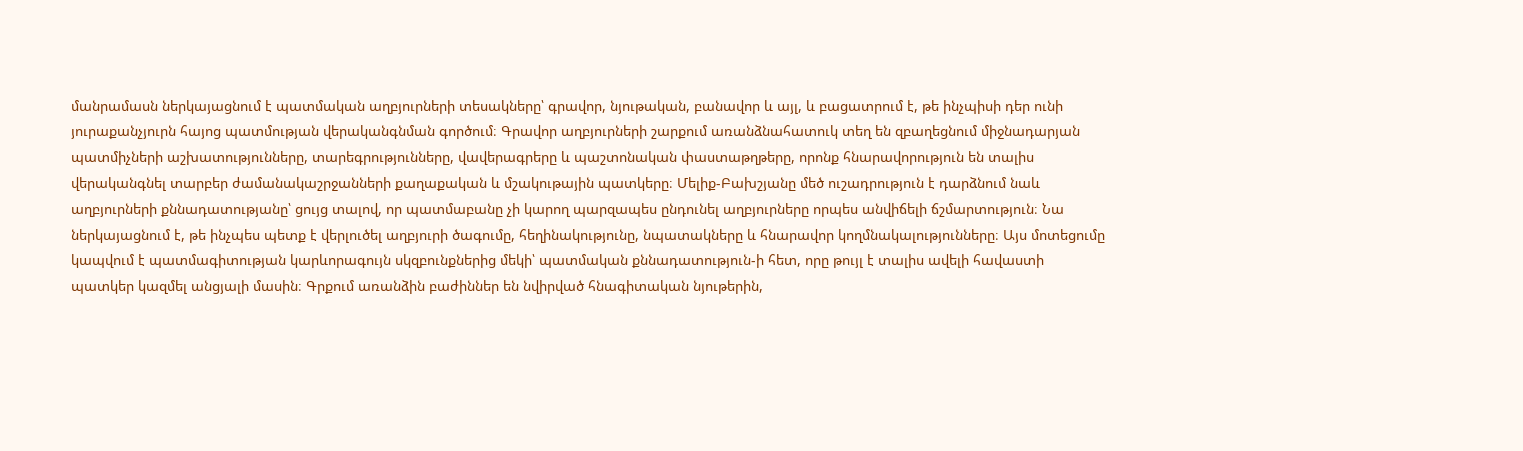մանրամասն ներկայացնում է պատմական աղբյուրների տեսակները՝ գրավոր, նյութական, բանավոր և այլ, և բացատրում է, թե ինչպիսի դեր ունի յուրաքանչյուրն հայոց պատմության վերականգնման գործում։ Գրավոր աղբյուրների շարքում առանձնահատուկ տեղ են զբաղեցնում միջնադարյան պատմիչների աշխատությունները, տարեգրությունները, վավերագրերը և պաշտոնական փաստաթղթերը, որոնք հնարավորություն են տալիս վերականգնել տարբեր ժամանակաշրջանների քաղաքական և մշակութային պատկերը։ Մելիք-Բախշյանը մեծ ուշադրություն է դարձնում նաև աղբյուրների քննադատությանը՝ ցույց տալով, որ պատմաբանը չի կարող պարզապես ընդունել աղբյուրները որպես անվիճելի ճշմարտություն։ Նա ներկայացնում է, թե ինչպես պետք է վերլուծել աղբյուրի ծագումը, հեղինակությունը, նպատակները և հնարավոր կողմնակալությունները։ Այս մոտեցումը կապվում է պատմագիտության կարևորագույն սկզբունքներից մեկի՝ պատմական քննադատություն-ի հետ, որը թույլ է տալիս ավելի հավաստի պատկեր կազմել անցյալի մասին։ Գրքում առանձին բաժիններ են նվիրված հնագիտական նյութերին,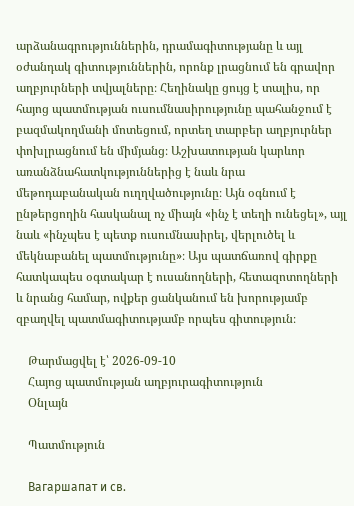արձանագրություններին, դրամագիտությանը և այլ օժանդակ գիտություններին, որոնք լրացնում են գրավոր աղբյուրների տվյալները։ Հեղինակը ցույց է տալիս, որ հայոց պատմության ուսումնասիրությունը պահանջում է բազմակողմանի մոտեցում, որտեղ տարբեր աղբյուրներ փոխլրացնում են միմյանց։ Աշխատության կարևոր առանձնահատկություններից է նաև նրա մեթոդաբանական ուղղվածությունը։ Այն օգնում է ընթերցողին հասկանալ ոչ միայն «ինչ է տեղի ունեցել», այլ նաև «ինչպես է պետք ուսումնասիրել, վերլուծել և մեկնաբանել պատմությունը»։ Այս պատճառով գիրքը հատկապես օգտակար է ուսանողների, հետազոտողների և նրանց համար, ովքեր ցանկանում են խորությամբ զբաղվել պատմագիտությամբ որպես գիտություն։

    Թարմացվել է՝ 2026-09-10
    Հայոց պատմության աղբյուրագիտություն
    Օնլայն

    Պատմություն

    Вагаршапат и св.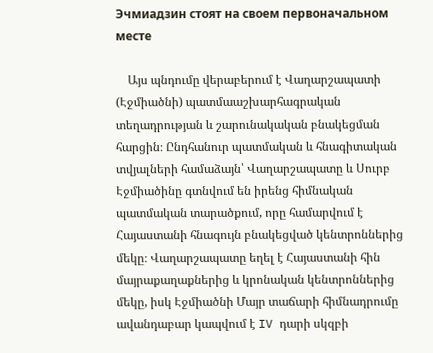Эчмиадзин стоят на своем первоначальном месте

    Այս պնդումը վերաբերում է Վաղարշապատի (Էջմիածնի) պատմաաշխարհագրական տեղադրության և շարունակական բնակեցման հարցին։ Ընդհանուր պատմական և հնագիտական տվյալների համաձայն՝ Վաղարշապատը և Սուրբ Էջմիածինը գտնվում են իրենց հիմնական պատմական տարածքում, որը համարվում է Հայաստանի հնագույն բնակեցված կենտրոններից մեկը։ Վաղարշապատը եղել է Հայաստանի հին մայրաքաղաքներից և կրոնական կենտրոններից մեկը, իսկ Էջմիածնի Մայր տաճարի հիմնադրումը ավանդաբար կապվում է IV դարի սկզբի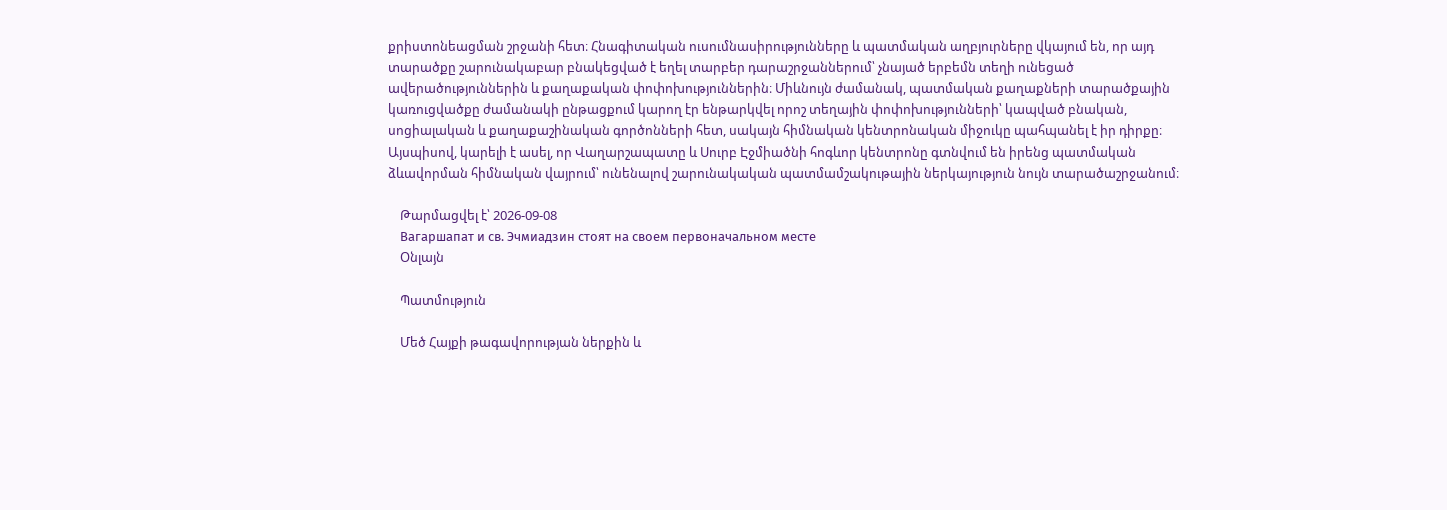քրիստոնեացման շրջանի հետ։ Հնագիտական ուսումնասիրությունները և պատմական աղբյուրները վկայում են, որ այդ տարածքը շարունակաբար բնակեցված է եղել տարբեր դարաշրջաններում՝ չնայած երբեմն տեղի ունեցած ավերածություններին և քաղաքական փոփոխություններին։ Միևնույն ժամանակ, պատմական քաղաքների տարածքային կառուցվածքը ժամանակի ընթացքում կարող էր ենթարկվել որոշ տեղային փոփոխությունների՝ կապված բնական, սոցիալական և քաղաքաշինական գործոնների հետ, սակայն հիմնական կենտրոնական միջուկը պահպանել է իր դիրքը։ Այսպիսով, կարելի է ասել, որ Վաղարշապատը և Սուրբ Էջմիածնի հոգևոր կենտրոնը գտնվում են իրենց պատմական ձևավորման հիմնական վայրում՝ ունենալով շարունակական պատմամշակութային ներկայություն նույն տարածաշրջանում։

    Թարմացվել է՝ 2026-09-08
    Вагаршапат и св. Эчмиадзин стоят на своем первоначальном месте
    Օնլայն

    Պատմություն

    Մեծ Հայքի թագավորության ներքին և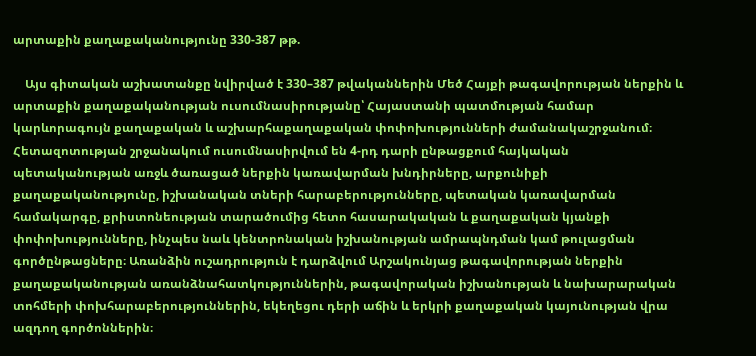արտաքին քաղաքականությունը 330-387 թթ.

    Այս գիտական աշխատանքը նվիրված է 330–387 թվականներին Մեծ Հայքի թագավորության ներքին և արտաքին քաղաքականության ուսումնասիրությանը՝ Հայաստանի պատմության համար կարևորագույն քաղաքական և աշխարհաքաղաքական փոփոխությունների ժամանակաշրջանում։ Հետազոտության շրջանակում ուսումնասիրվում են 4-րդ դարի ընթացքում հայկական պետականության առջև ծառացած ներքին կառավարման խնդիրները, արքունիքի քաղաքականությունը, իշխանական տների հարաբերությունները, պետական կառավարման համակարգը, քրիստոնեության տարածումից հետո հասարակական և քաղաքական կյանքի փոփոխությունները, ինչպես նաև կենտրոնական իշխանության ամրապնդման կամ թուլացման գործընթացները։ Առանձին ուշադրություն է դարձվում Արշակունյաց թագավորության ներքին քաղաքականության առանձնահատկություններին, թագավորական իշխանության և նախարարական տոհմերի փոխհարաբերություններին, եկեղեցու դերի աճին և երկրի քաղաքական կայունության վրա ազդող գործոններին։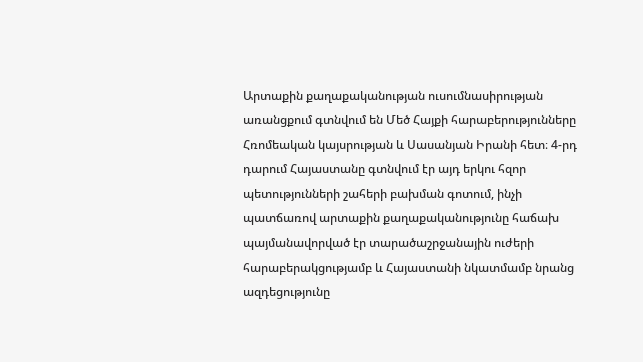Արտաքին քաղաքականության ուսումնասիրության առանցքում գտնվում են Մեծ Հայքի հարաբերությունները Հռոմեական կայսրության և Սասանյան Իրանի հետ։ 4-րդ դարում Հայաստանը գտնվում էր այդ երկու հզոր պետությունների շահերի բախման գոտում, ինչի պատճառով արտաքին քաղաքականությունը հաճախ պայմանավորված էր տարածաշրջանային ուժերի հարաբերակցությամբ և Հայաստանի նկատմամբ նրանց ազդեցությունը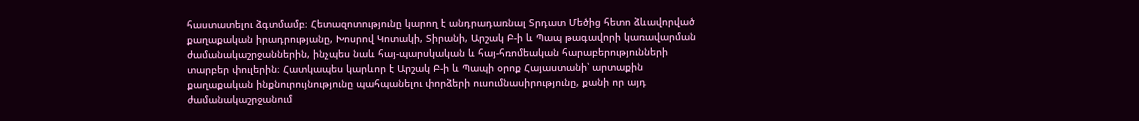հաստատելու ձգտմամբ։ Հետազոտությունը կարող է անդրադառնալ Տրդատ Մեծից հետո ձևավորված քաղաքական իրադրությանը, Խոսրով Կոտակի, Տիրանի, Արշակ Բ-ի և Պապ թագավորի կառավարման ժամանակաշրջաններին, ինչպես նաև հայ-պարսկական և հայ-հռոմեական հարաբերությունների տարբեր փուլերին։ Հատկապես կարևոր է Արշակ Բ-ի և Պապի օրոք Հայաստանի՝ արտաքին քաղաքական ինքնուրույնությունը պահպանելու փորձերի ուսումնասիրությունը, քանի որ այդ ժամանակաշրջանում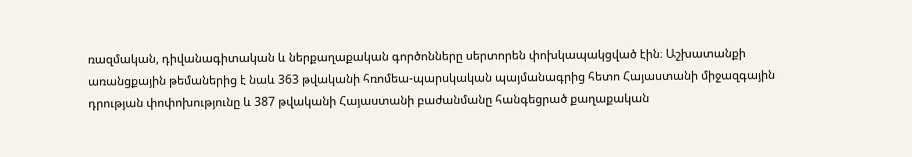ռազմական, դիվանագիտական և ներքաղաքական գործոնները սերտորեն փոխկապակցված էին։ Աշխատանքի առանցքային թեմաներից է նաև 363 թվականի հռոմեա-պարսկական պայմանագրից հետո Հայաստանի միջազգային դրության փոփոխությունը և 387 թվականի Հայաստանի բաժանմանը հանգեցրած քաղաքական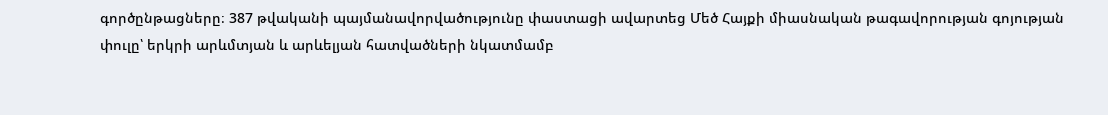գործընթացները։ 387 թվականի պայմանավորվածությունը փաստացի ավարտեց Մեծ Հայքի միասնական թագավորության գոյության փուլը՝ երկրի արևմտյան և արևելյան հատվածների նկատմամբ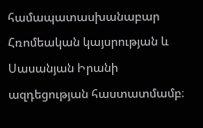համապատասխանաբար Հռոմեական կայսրության և Սասանյան Իրանի ազդեցության հաստատմամբ։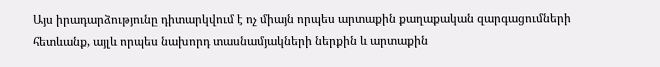Այս իրադարձությունը դիտարկվում է ոչ միայն որպես արտաքին քաղաքական զարգացումների հետևանք, այլև որպես նախորդ տասնամյակների ներքին և արտաքին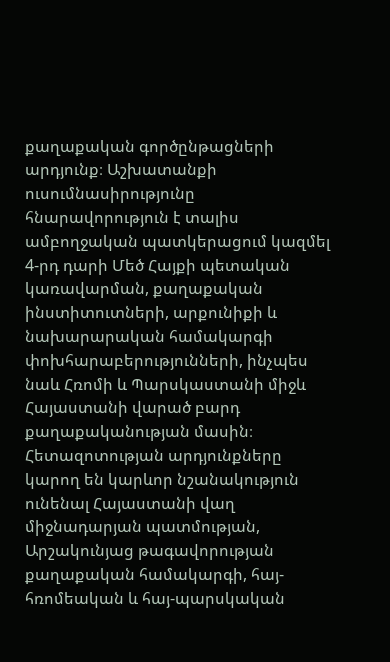քաղաքական գործընթացների արդյունք։ Աշխատանքի ուսումնասիրությունը հնարավորություն է տալիս ամբողջական պատկերացում կազմել 4-րդ դարի Մեծ Հայքի պետական կառավարման, քաղաքական ինստիտուտների, արքունիքի և նախարարական համակարգի փոխհարաբերությունների, ինչպես նաև Հռոմի և Պարսկաստանի միջև Հայաստանի վարած բարդ քաղաքականության մասին։ Հետազոտության արդյունքները կարող են կարևոր նշանակություն ունենալ Հայաստանի վաղ միջնադարյան պատմության, Արշակունյաց թագավորության քաղաքական համակարգի, հայ-հռոմեական և հայ-պարսկական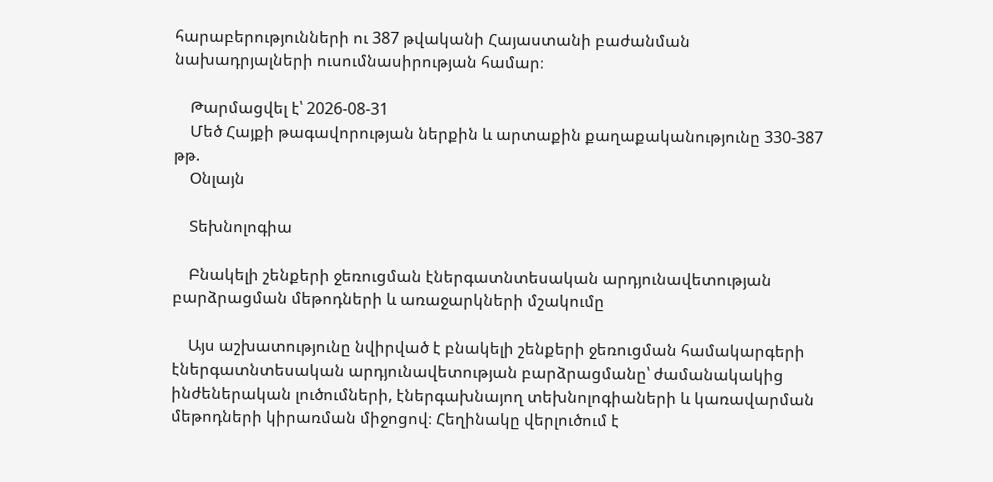հարաբերությունների ու 387 թվականի Հայաստանի բաժանման նախադրյալների ուսումնասիրության համար։

    Թարմացվել է՝ 2026-08-31
    Մեծ Հայքի թագավորության ներքին և արտաքին քաղաքականությունը 330-387 թթ.
    Օնլայն

    Տեխնոլոգիա

    Բնակելի շենքերի ջեռուցման էներգատնտեսական արդյունավետության բարձրացման մեթոդների և առաջարկների մշակումը

    Այս աշխատությունը նվիրված է բնակելի շենքերի ջեռուցման համակարգերի էներգատնտեսական արդյունավետության բարձրացմանը՝ ժամանակակից ինժեներական լուծումների, էներգախնայող տեխնոլոգիաների և կառավարման մեթոդների կիրառման միջոցով։ Հեղինակը վերլուծում է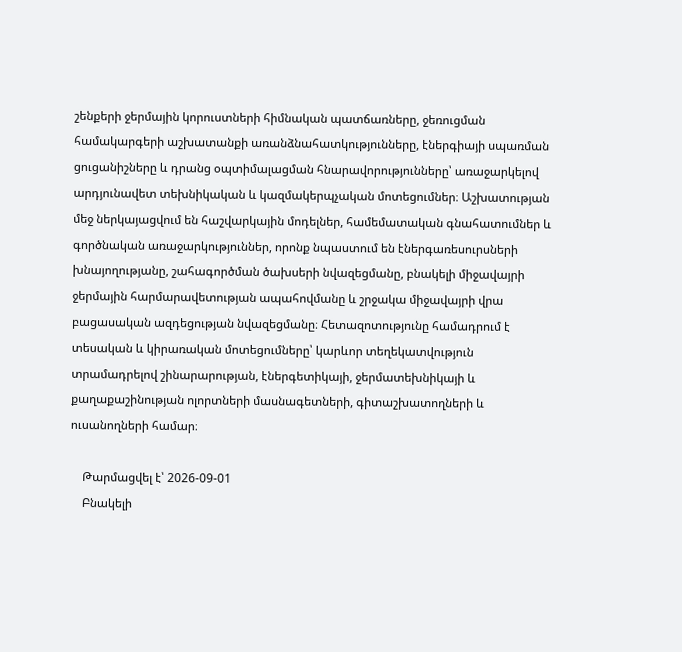շենքերի ջերմային կորուստների հիմնական պատճառները, ջեռուցման համակարգերի աշխատանքի առանձնահատկությունները, էներգիայի սպառման ցուցանիշները և դրանց օպտիմալացման հնարավորությունները՝ առաջարկելով արդյունավետ տեխնիկական և կազմակերպչական մոտեցումներ։ Աշխատության մեջ ներկայացվում են հաշվարկային մոդելներ, համեմատական գնահատումներ և գործնական առաջարկություններ, որոնք նպաստում են էներգառեսուրսների խնայողությանը, շահագործման ծախսերի նվազեցմանը, բնակելի միջավայրի ջերմային հարմարավետության ապահովմանը և շրջակա միջավայրի վրա բացասական ազդեցության նվազեցմանը։ Հետազոտությունը համադրում է տեսական և կիրառական մոտեցումները՝ կարևոր տեղեկատվություն տրամադրելով շինարարության, էներգետիկայի, ջերմատեխնիկայի և քաղաքաշինության ոլորտների մասնագետների, գիտաշխատողների և ուսանողների համար։

    Թարմացվել է՝ 2026-09-01
    Բնակելի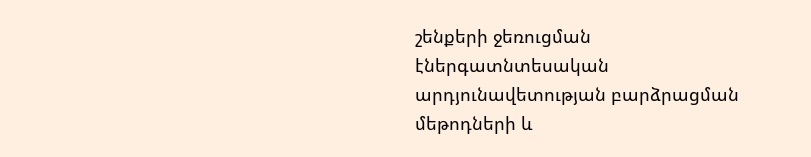շենքերի ջեռուցման էներգատնտեսական արդյունավետության բարձրացման մեթոդների և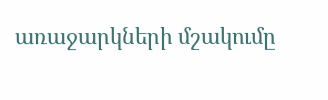առաջարկների մշակումը